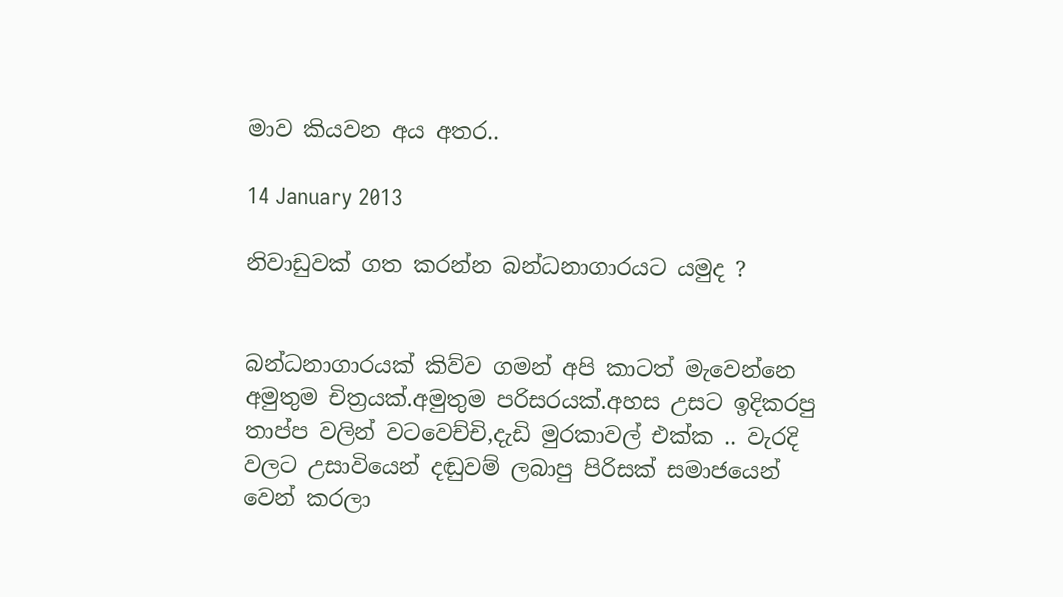මාව කියවන අය අතර..

14 January 2013

නිවාඩුවක් ගත කරන්න බන්ධනාගාරයට යමුද ?


බන්ධනාගාරයක් කිව්ව ගමන් අපි කාටත් මැවෙන්නෙ අමුතුම චිත්‍රයක්.අමුතුම පරිසරයක්.අහස උසට ඉදිකරපු තාප්ප වලින් වටවෙච්චි,දැඩි මුරකාවල් එක්ක .. වැරදි වලට උසාවියෙන් දඬුවම් ලබාපු පිරිසක් සමාජයෙන් වෙන් කරලා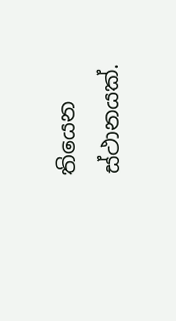තියෙන ස්ථානයක්.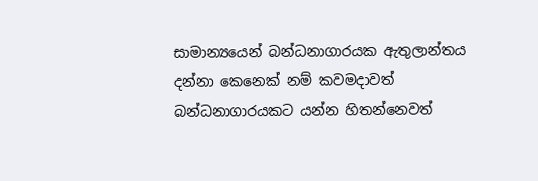සාමාන්‍යයෙන් බන්ධනාගාරයක ඇතුලාන්තය දන්නා කෙනෙක් නම් කවමදාවත් බන්ධනාගාරයකට යන්න හිතන්නෙවත්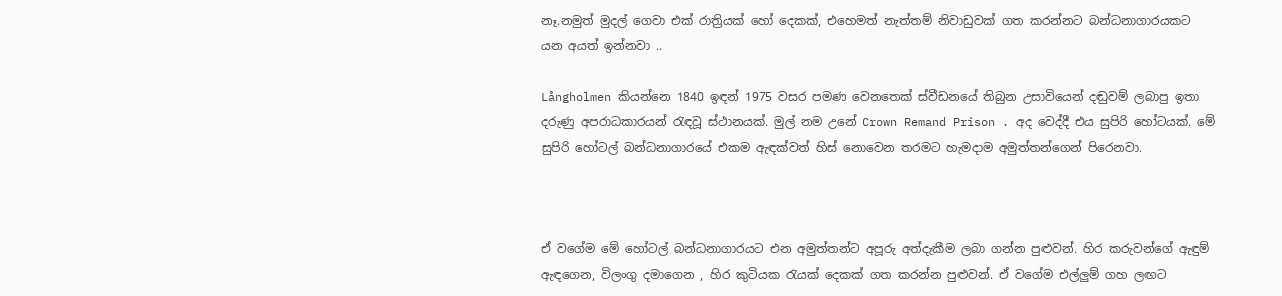නෑ.නමුත් මුදල් ගෙවා එක් රාත්‍රියක් හෝ දෙකක්, එහෙමත් නැත්තම් නිවාඩුවක් ගත කරන්නට බන්ධනාගාරයකට යන අයත් ඉන්නවා ..

Långholmen කියන්නෙ 1840 ඉඳන් 1975 වසර පමණ වෙනතෙක් ස්වීඩනයේ තිබුන උසාවියෙන් දඬුවම් ලබාපු ඉතා දරුණු අපරාධකාරයන් රැඳවූ ස්ථානයක්. මුල් නම උනේ Crown Remand Prison . අද වෙද්දී එය සුපිරි හෝටයක්. මේ සුපිරි හෝටල් බන්ධනාගාරයේ එකම ඇඳක්වත් හිස් නොවෙන තරමට හැමදාම අමුත්තන්ගෙන් පිරෙනවා.



ඒ වගේම මේ හෝටල් බන්ධනාගාරයට එන අමුත්තන්ට අපූරු අත්දැකීම ලබා ගන්න පුළුවන්. හිර කරුවන්ගේ ඇඳුම් ඇඳගෙන, විලංගු දමාගෙන , හිර කුටියක රැයක් දෙකක් ගත කරන්න පුළුවන්. ඒ වගේම එල්ලුම් ගහ ලඟට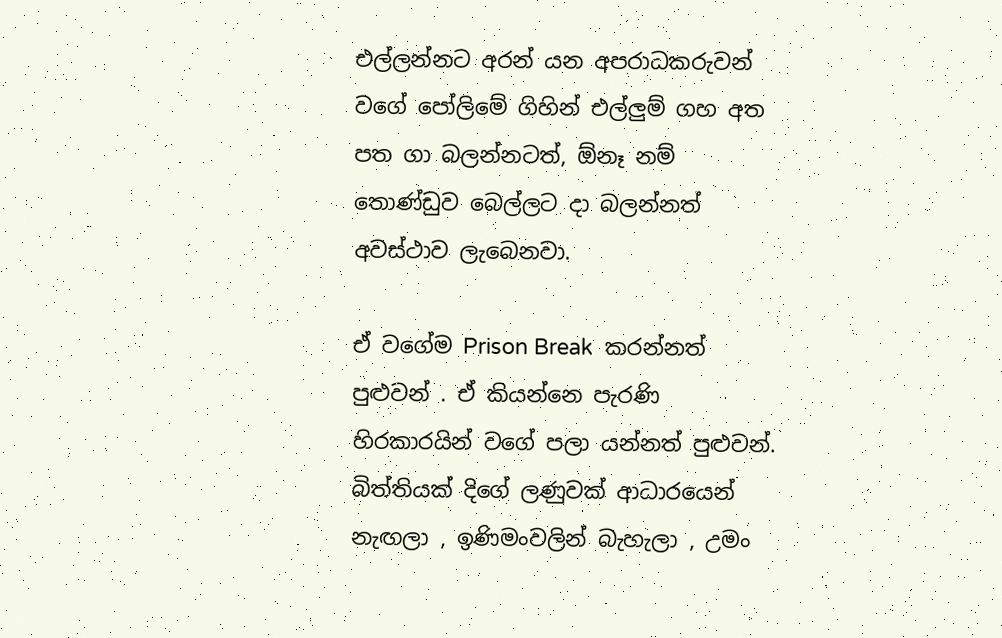එල්ලන්නට අරන් යන අපරාධකරුවන් වගේ පෝලිමේ ගිහින් එල්ලුම් ගහ අත පත ගා බලන්නටත්, ඕනෑ නම් තොණ්ඩුව බෙල්ලට දා බලන්නත් අවස්ථාව ලැබෙනවා.

ඒ වගේම Prison Break  කරන්නත් පුළුවන් . ඒ කියන්නෙ පැරණි හිරකාරයින් වගේ පලා යන්නත් පුළුවන්. බිත්තියක් දිගේ ලණුවක් ආධාරයෙන් නැඟලා , ඉණිමංවලින් බැහැලා , උමං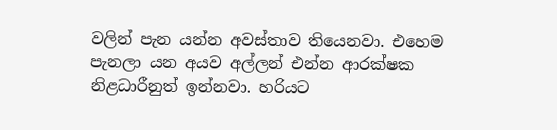වලින් පැන යන්න අවස්තාව තියෙනවා. එහෙම පැනලා යන අයව අල්ලන් එන්න ආරක්ෂක නිළධාරීනුත් ඉන්නවා. හරියට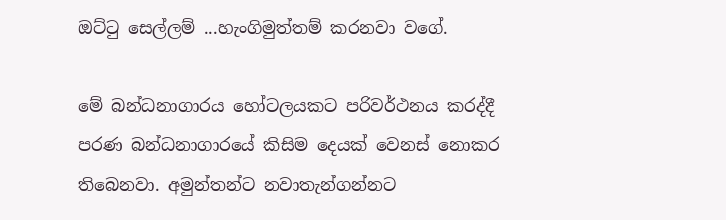ඔට්ටු සෙල්ලම් ...හැංගිමුත්තම් කරනවා වගේ.

මේ බන්ධනාගාරය හෝටලයකට පරිවර්ථනය කරද්දී පරණ බන්ධනාගාරයේ කිසිම දෙයක් වෙනස් නොකර තිබෙනවා. අමුන්තන්ට නවාතැන්ගන්නට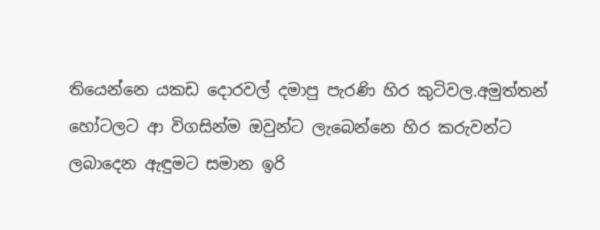තියෙන්නෙ යකඩ දොරවල් දමාපු පැරණි හිර කුටිවල.අමුත්තන් හෝටලට ආ විගසින්ම ඔවුන්ට ලැබෙන්නෙ හිර කරුවන්ට ලබාදෙන ඇඳුමට සමාන ඉරි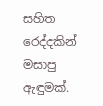සහිත රෙද්දකින් මසාපු ඇඳුමක්.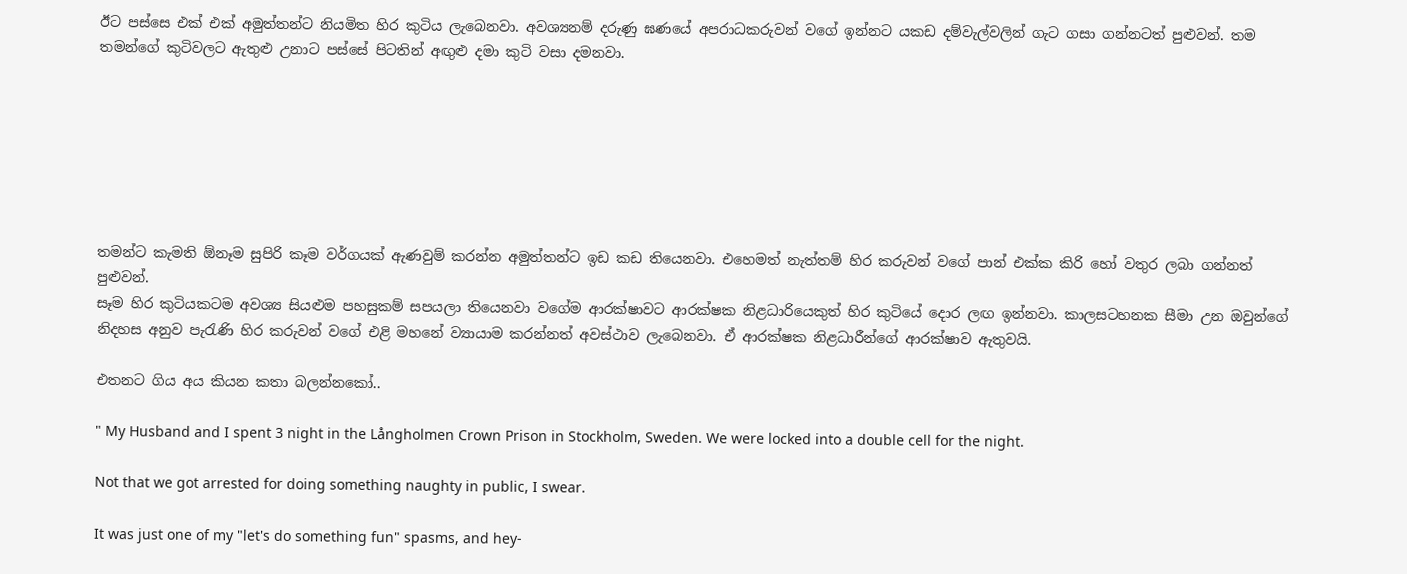ඊට පස්සෙ එක් එක් අමුත්තන්ට නියමිත හිර කුටිය ලැබෙනවා. අවශ්‍යනම් දරුණු ඝණයේ අපරාධකරුවන් වගේ ඉන්නට යකඩ දම්වැල්වලින් ගැට ගසා ගන්නටත් පුළුවන්. තම තමන්ගේ කුටිවලට ඇතුළු උනාට පස්සේ පිටතින් අඟුළු දමා කුටි වසා දමනවා.







තමන්ට කැමති ඕනෑම සුපිරි කෑම වර්ගයක් ඇණවුම් කරන්න අමුත්තන්ට ඉඩ කඩ තියෙනවා. එහෙමත් නැත්තම් හිර කරුවන් වගේ පාන් එක්ක කිරි හෝ වතුර ලබා ගන්නත් පුළුවන්.
සෑම හිර කුටියකටම අවශ්‍ය සියළුම පහසුකම් සපයලා තියෙනවා වගේම ආරක්ෂාවට ආරක්ෂක නිළධාරියෙකුත් හිර කුටියේ දොර ලඟ ඉන්නවා. කාලසටහනක සීමා උන ඔවුන්ගේ නිදහස අනුව පැරැණි හිර කරුවන් වගේ එළි මහනේ ව්‍යායාම කරන්නත් අවස්ථාව ලැබෙනවා. ඒ ආරක්ෂක නිළධාරීන්ගේ ආරක්ෂාව ඇතුවයි.

එතනට ගිය අය කියන කතා බලන්නකෝ..

" My Husband and I spent 3 night in the Långholmen Crown Prison in Stockholm, Sweden. We were locked into a double cell for the night.

Not that we got arrested for doing something naughty in public, I swear.

It was just one of my "let's do something fun" spasms, and hey-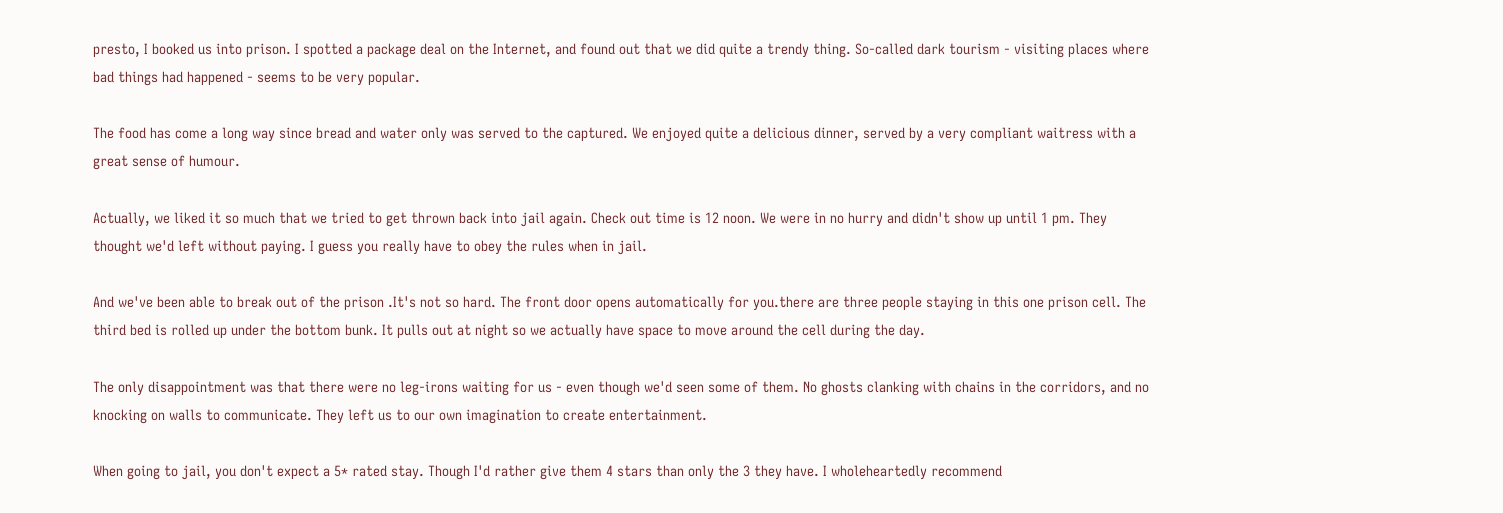presto, I booked us into prison. I spotted a package deal on the Internet, and found out that we did quite a trendy thing. So-called dark tourism - visiting places where bad things had happened - seems to be very popular.

The food has come a long way since bread and water only was served to the captured. We enjoyed quite a delicious dinner, served by a very compliant waitress with a great sense of humour.

Actually, we liked it so much that we tried to get thrown back into jail again. Check out time is 12 noon. We were in no hurry and didn't show up until 1 pm. They thought we'd left without paying. I guess you really have to obey the rules when in jail.

And we've been able to break out of the prison .It's not so hard. The front door opens automatically for you.there are three people staying in this one prison cell. The third bed is rolled up under the bottom bunk. It pulls out at night so we actually have space to move around the cell during the day.

The only disappointment was that there were no leg-irons waiting for us - even though we'd seen some of them. No ghosts clanking with chains in the corridors, and no knocking on walls to communicate. They left us to our own imagination to create entertainment.

When going to jail, you don't expect a 5* rated stay. Though I'd rather give them 4 stars than only the 3 they have. I wholeheartedly recommend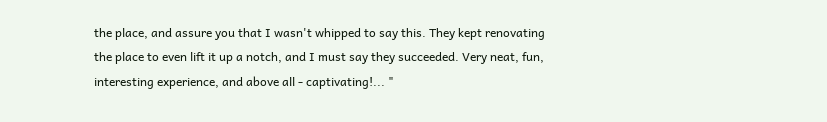the place, and assure you that I wasn't whipped to say this. They kept renovating the place to even lift it up a notch, and I must say they succeeded. Very neat, fun, interesting experience, and above all - captivating!... "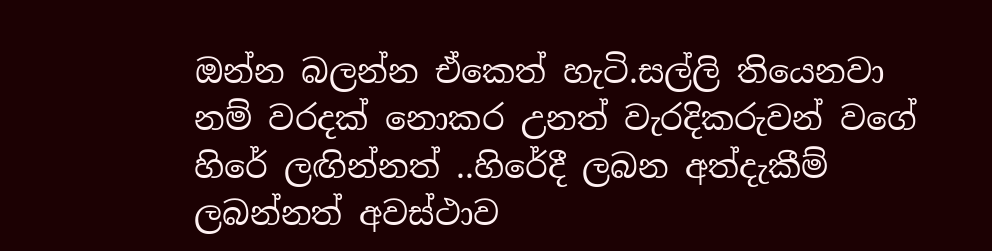ඔන්න බලන්න ඒකෙත් හැටි.සල්ලි තියෙනවා නම් වරදක් නොකර උනත් වැරදිකරුවන් වගේ හිරේ ලඟින්නත් ..හිරේදී ලබන අත්දැකීම් ලබන්නත් අවස්ථාව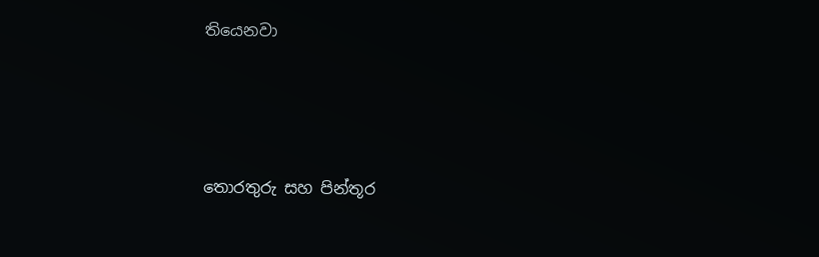තියෙනවා




තොරතුරු සහ පින්තූර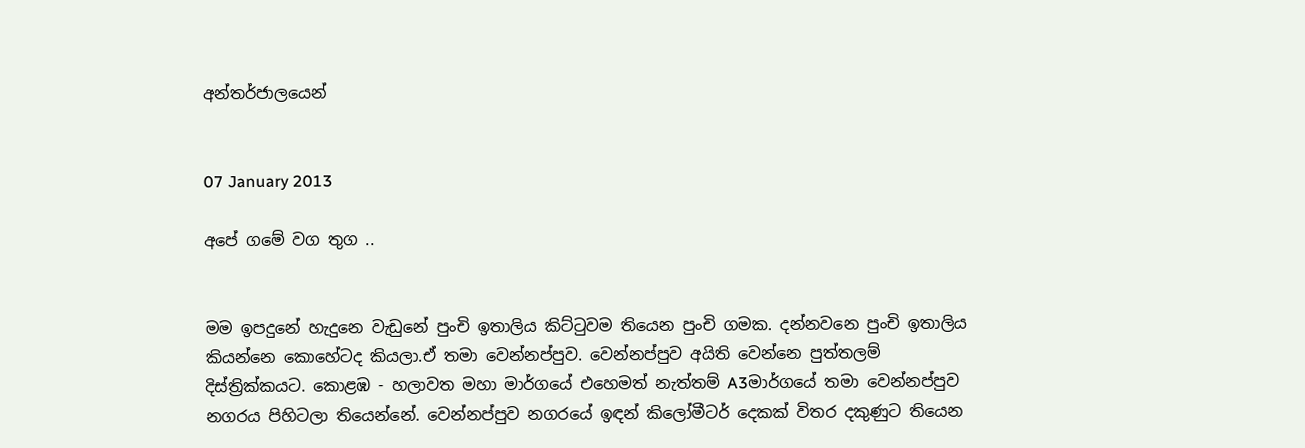අන්තර්ජාලයෙන්


07 January 2013

අපේ ගමේ වග තුග ..


මම ඉපදුනේ හැදුනෙ වැඩුනේ පුංචි ඉතාලිය කිට්ටුවම තියෙන පුංචි ගමක. දන්නවනෙ පුංචි ඉතාලිය කියන්නෙ කොහේටද කියලා.ඒ තමා වෙන්නප්පුව. වෙන්නප්පුව අයිති වෙන්නෙ පුත්තලම් දිස්ත්‍රික්කයට. කොළඹ - හලාවත මහා මාර්ගයේ එහෙමත් නැත්තම් A3මාර්ගයේ තමා වෙන්නප්පුව නගරය පිහිටලා තියෙන්නේ. වෙන්නප්පුව නගරයේ ඉඳන් කිලෝමීටර් දෙකක් විතර දකුණුට තියෙන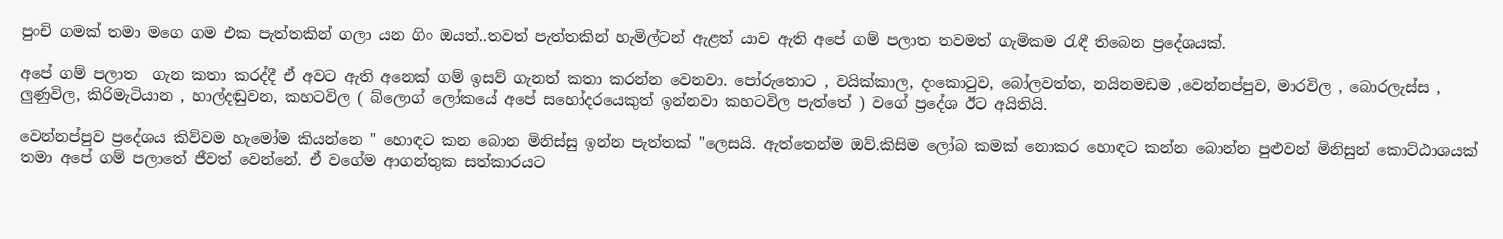පුංචි ගමක් තමා මගෙ ගම එක පැත්තකින් ගලා යන ගිං ඔයත්..තවත් පැත්තකින් හැමිල්ටන් ඇළත් යාව ඇති අපේ ගම් පලාත තවමත් ගැමිකම රැඳී තිබෙන ප්‍රදේශයක්.

අපේ ගම් පලාත  ගැන කතා කරද්දී ඒ අවට ඇති අනෙක් ගම් ඉසව් ගැනත් කතා කරන්න වෙනවා. පෝරුතොට , වයික්කාල, දංකොටුව, බෝලවත්ත, නයිනමඩම ,වෙන්නප්පුව, මාරවිල , බොරලැස්ස , ලුණුවිල, කිරිමැටියාන , හාල්දඬුවන, කහටවිල ( බ්ලොග් ලෝකයේ අපේ සහෝදරයෙකුත් ඉන්නවා කහටවිල පැත්තේ ) වගේ ප්‍රදේශ ඊට අයිතියි.

වෙන්නප්පුව ප්‍රදේශය කිව්වම හැමෝම කියන්නෙ " හොඳට කන බොන මිනිස්සු ඉන්න පැත්තක් "ලෙසයි. ඇත්තෙන්ම ඔව්.කිසිම ලෝබ කමක් නොකර හොඳට කන්න බොන්න පුළුවන් මිනිසුන් කොට්ඨාශයක් තමා අපේ ගම් පලාතේ ජීවත් වෙන්නේ. ඒ වගේම ආගන්තුක සත්කාරයට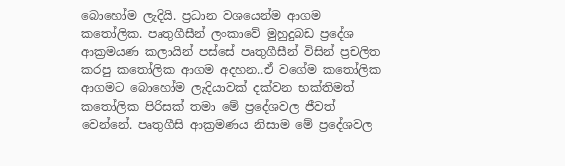බොහෝම ලැදියි. ප්‍රධාන වශයෙන්ම ආගම කතෝලික. පෘතුගීසීන් ලංකාවේ මුහුදුබඩ ප්‍රදේශ ආක්‍රමයණ කලායින් පස්සේ පෘතුගීසීන් විසින් ප්‍රචලිත කරපු කතෝලික ආගම අදහන..ඒ වගේම කතෝලික ආගමට බොහෝම ලැදියාවක් දක්වන භක්තිමත් කතෝලික පිරිසක් තමා මේ ප්‍රදේශවල ජීවත් වෙන්නේ. පෘතුගීසි ආක්‍රමණය නිසාම මේ ප්‍රදේශවල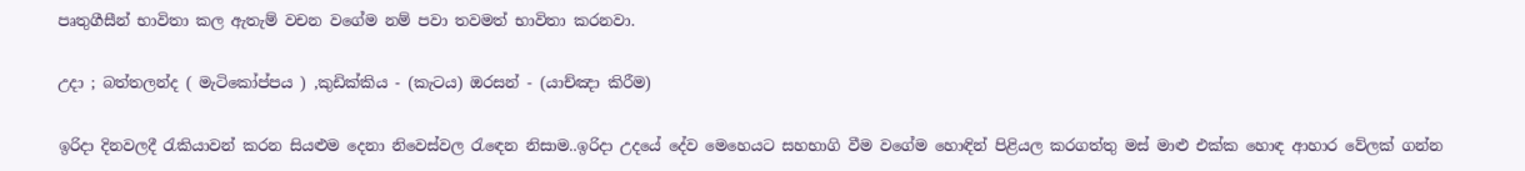පෘතුගීසීන් භාවිතා කල ඇතැම් වචන වගේම නම් පවා තවමත් භාවිතා කරනවා.

උදා ; බත්තලන්ද ( මැටිකෝප්පය ) ,කුඩික්කිය - (කැටය) ඔරසන් - (යාච්ඤා කිරීම)

ඉරිදා දිනවලදී රැකියාවන් කරන සියළුම දෙනා නිවෙස්වල රැඳෙන නිසාම..ඉරිදා උදයේ දේව මෙහෙයට සහභාගි වීම වගේම හොඳින් පිළියල කරගත්තු මස් මාළු එක්ක හොඳ ආහාර වේලක් ගන්න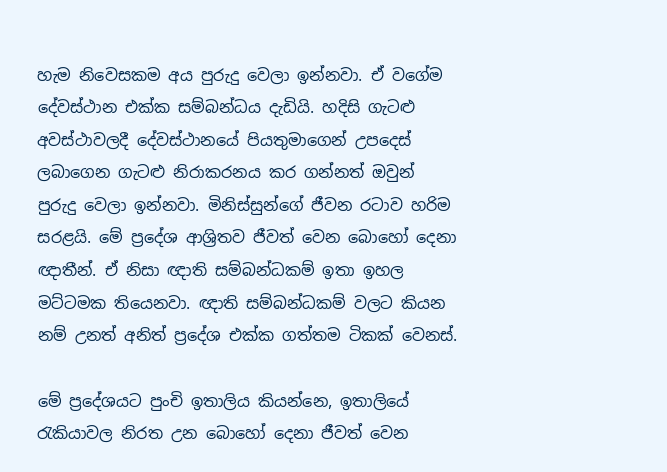හැම නිවෙසකම අය පුරුදු වෙලා ඉන්නවා. ඒ වගේම දේවස්ථාන එක්ක සම්බන්ධය දැඩියි. හදිසි ගැටළු අවස්ථාවලදී දේවස්ථානයේ පියතුමාගෙන් උපදෙස් ලබාගෙන ගැටළු නිරාකරනය කර ගන්නත් ඔවුන් පුරුදු වෙලා ඉන්නවා. මිනිස්සුන්ගේ ජීවන රටාව හරිම සරළයි. මේ ප්‍රදේශ ආශ්‍රිතව ජීවත් වෙන බොහෝ දෙනා ඥාතීන්. ඒ නිසා ඥාති සම්බන්ධකම් ඉතා ඉහල මට්ටමක තියෙනවා. ඥාති සම්බන්ධකම් වලට කියන නම් උනත් අනිත් ප්‍රදේශ එක්ක ගත්තම ටිකක් වෙනස්.

මේ ප්‍රදේශයට පුංචි ඉතාලිය කියන්නෙ, ඉතාලියේ රැකියාවල නිරත උන බොහෝ දෙනා ජීවත් වෙන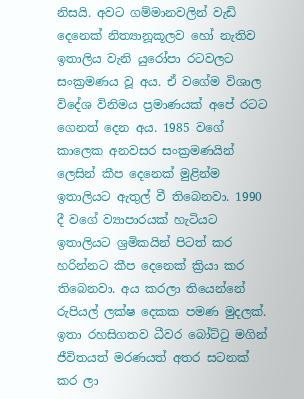නිසයි. අවට ගම්මානවලින් වැඩි දෙනෙක් නිත්‍යානූකූලව හෝ නැතිව ඉතාලිය වැනි යුරෝපා රටවලට සංක්‍රමණය වූ අය. ඒ වගේම විශාල විදේශ විනිමය ප්‍රමාණයක් අපේ රටට ගෙනත් දෙන අය. 1985 වගේ කාලෙක අනවසර සංක්‍රමණයින් ලෙසින් කීප දෙනෙක් මුළින්ම ඉතාලියට ඇතුල් වී තිබෙනවා. 1990 දී වගේ ව්‍යාපාරයක් හැටියට ඉතාලියට ශ්‍රමිකයින් පිටත් කර හරින්නට කීප දෙනෙක් ක්‍රියා කර තිබෙනවා. අය කරලා තියෙන්නේ රුපියල් ලක්ෂ දෙකක පමණ මුදලක්. ඉතා රහසිගතව ධීවර බෝට්ටු මගින් ජීවිතයත් මරණයත් අතර සටනක් කර ලා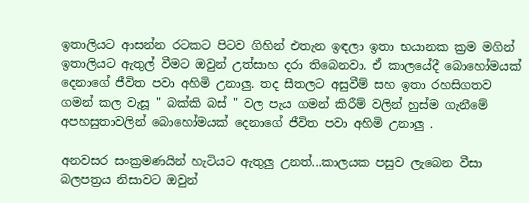ඉතාලියට ආසන්න රටකට පිටව ගිහින් එතැන ඉඳලා ඉතා භයානක ක්‍රම මගින් ඉතාලියට ඇතුල් වීමට ඔවුන් උත්සාහ දරා තිබෙනවා. ඒ කාලයේදී බොහෝමයක් දෙනාගේ ජීවිත පවා අහිමි උනාලු. තද සීතලට අසුවීම් සහ ඉතා රහසිගතව ගමන් කල වැසූ " බක්කි බස් " වල පැය ගමන් කිරීම් වලින් හුස්ම ගැනීමේ අපහසුතාවලින් බොහෝමයක් දෙනාගේ ජීවිත පවා අහිමි උනාලු .

අනවසර සංක්‍රමණයින් හැටියට ඇතුලු උනත්...කාලයක පසුව ලැබෙන වීසා බලපත්‍රය නිසාවට ඔවුන්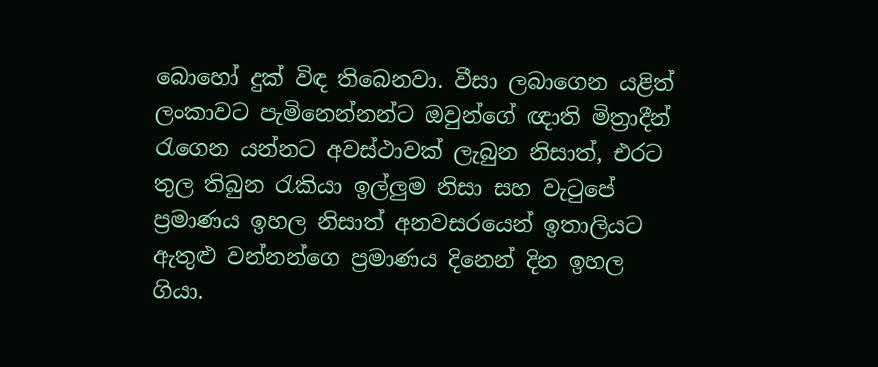බොහෝ දුක් විඳ තිබෙනවා. වීසා ලබාගෙන යළිත් ලංකාවට පැමිනෙන්නන්ට ඔවුන්ගේ ඥාති මිත්‍රාදීන් රැගෙන යන්නට අවස්ථාවක් ලැබුන නිසාත්, එරට තුල තිබුන රැකියා ඉල්ලුම නිසා සහ වැටුපේ ප්‍රමාණය ඉහල නිසාත් අනවසරයෙන් ඉතාලියට ඇතුළු වන්නන්ගෙ ප්‍රමාණය දිනෙන් දින ඉහල ගියා.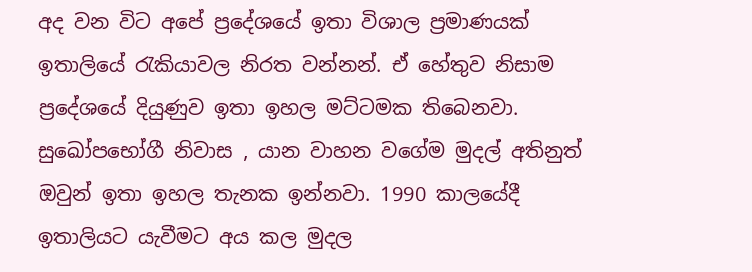අද වන විට අපේ ප්‍රදේශයේ ඉතා විශාල ප්‍රමාණයක් ඉතාලියේ රැකියාවල නිරත වන්නන්. ඒ හේතුව නිසාම ප්‍රදේශයේ දියුණුව ඉතා ඉහල මට්ටමක තිබෙනවා. සුඛෝපභෝගී නිවාස , යාන වාහන වගේම මුදල් අතිනුත් ඔවුන් ඉතා ඉහල තැනක ඉන්නවා. 1990 කාලයේදී ඉතාලියට යැවීමට අය කල මුදල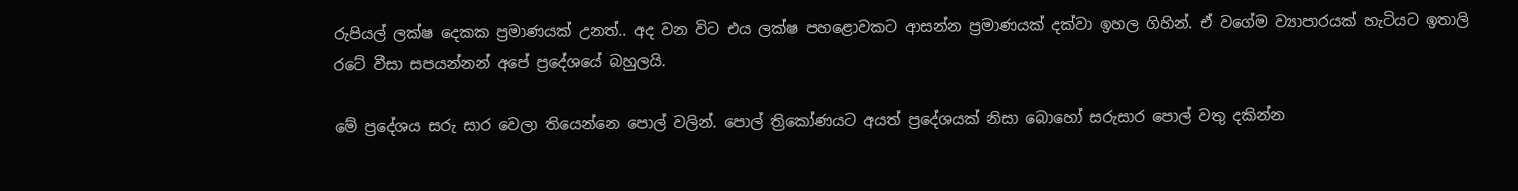රුපියල් ලක්ෂ දෙකක ප්‍රමාණයක් උනත්.. අද වන විට එය ලක්ෂ පහළොවකට ආසන්න ප්‍රමාණයක් දක්වා ඉහල ගිහින්. ඒ වගේම ව්‍යාපාරයක් හැටියට ඉතාලි රටේ වීසා සපයන්නන් අපේ ප්‍රදේශයේ බහුලයි.

මේ ප්‍රදේශය සරු සාර වෙලා තියෙන්නෙ පොල් වලින්. පොල් ත්‍රිකෝණයට අයත් ප්‍රදේශයක් නිසා බොහෝ සරුසාර පොල් වතු දකින්න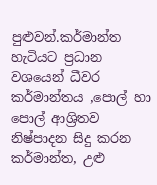පුළුවන්.කර්මාන්ත හැටියට ප්‍රධාන වශයෙන් ධීවර කර්මාන්තය ,පොල් හා පොල් ආශ්‍රිතව නිෂ්පාදන සිදු කරන කර්මාන්ත, උළු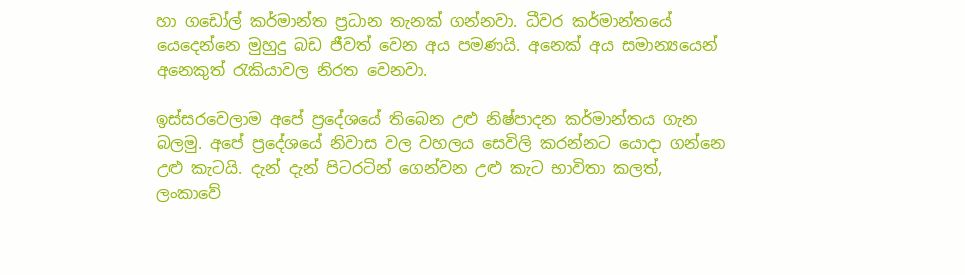හා ගඩෝල් කර්මාන්ත ප්‍රධාන තැනක් ගන්නවා. ධීවර කර්මාන්තයේ යෙදෙන්නෙ මුහුදු බඩ ජීවත් වෙන අය පමණයි. අනෙක් අය සමාන්‍යයෙන් අනෙකුත් රැකියාවල නිරත වෙනවා.

ඉස්සරවෙලාම අපේ ප්‍රදේශයේ තිබෙන උළු නිෂ්පාදන කර්මාන්තය ගැන බලමු. අපේ ප්‍රදේශයේ නිවාස වල වහලය සෙවිලි කරන්නට යොදා ගන්නෙ උළු කැටයි. දැන් දැන් පිටරටින් ගෙන්වන උළු කැට භාවිතා කලත්, ලංකාවේ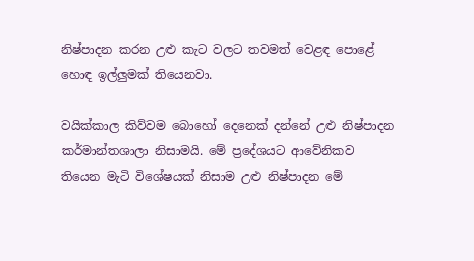නිෂ්පාදන කරන උළු කැට වලට තවමත් වෙළඳ පොළේ හොඳ ඉල්ලුමක් තියෙනවා.

වයික්කාල කිව්වම බොහෝ දෙනෙක් දන්නේ උළු නිෂ්පාදන කර්මාන්තශාලා නිසාමයි. මේ ප්‍රදේශයට ආවේනිකව තියෙන මැටි විශේෂයක් නිසාම උළු නිෂ්පාදන මේ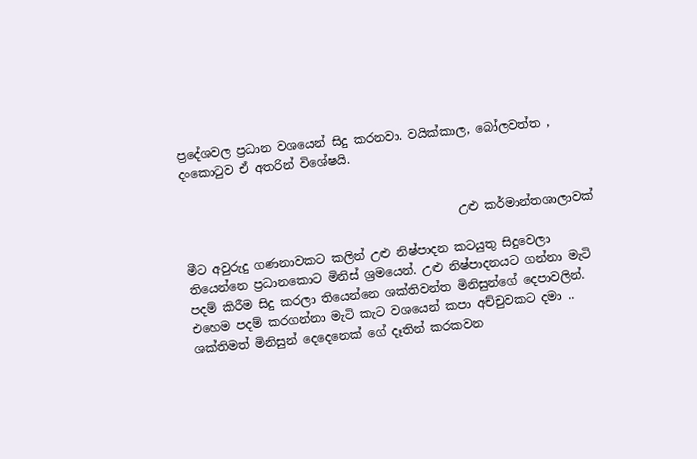ප්‍රදේශවල ප්‍රධාන වශයෙන් සිදු කරනවා. වයික්කාල, බෝලවත්ත , දංකොටුව ඒ අතරින් විශේෂයි.


                                              උළු කර්මාන්තශාලාවක්

මීට අවුරුදු ගණනාවකට කලින් උළු නිෂ්පාදන කටයුතු සිදුවෙලා තියෙන්නෙ ප්‍රධානකොට මිනිස් ශ්‍රමයෙන්. උළු නිෂ්පාදනයට ගන්නා මැටි පදම් කිරීම සිදු කරලා තියෙන්නෙ ශක්තිවන්ත මිනිසුන්ගේ දෙපාවලින්. එහෙම පදම් කරගන්නා මැටි කැට වශයෙන් කපා අච්චුවකට දමා .. ශක්තිමත් මිනිසුන් දෙදෙනෙක් ගේ දෑතින් කරකවන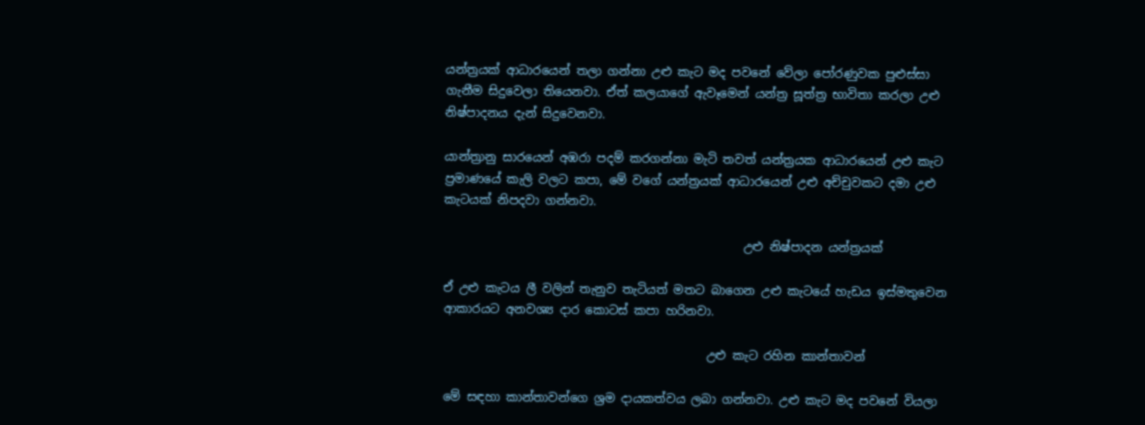යන්ත්‍රයක් ආධාරයෙන් තලා ගන්නා උළු කැට මද පවනේ වේලා පෝරණුවක පුළුස්සා ගැනීම සිදුවෙලා තියෙනවා. ඒත් කලයාගේ ඇවෑමෙන් යන්ත්‍ර සූත්ත්‍ර භාවිතා කරලා උළු නිෂ්පාදනය දැන් සිදුවෙනවා.

යාන්ත්‍රානු සාරයෙන් අඹරා පදම් කරගන්නා මැටි තවත් යන්ත්‍රයක ආධාරයෙන් උළු කැට ප්‍රමාණයේ කැලි වලට කපා, මේ වගේ යන්ත්‍රයක් ආධාරයෙන් උළු අච්චුවකට දමා උළු කැටයක් නිපදවා ගන්නවා.

                                                  උළු නිෂ්පාදන යන්ත්‍රයක්

ඒ උළු කැටය ලී වලින් තැනුව තැටියත් මතට බාගෙන උළු කැටයේ හැඩය ඉස්මතුවෙන ආකාරයට අනවශ්‍ය දාර කොටස් කපා හරිනවා.

                                            උළු කැට රහින කාන්තාවන්

මේ සඳහා කාන්තාවන්ගෙ ශ්‍රම දායකත්වය ලබා ගන්නවා. උළු කැට මද පවනේ වියලා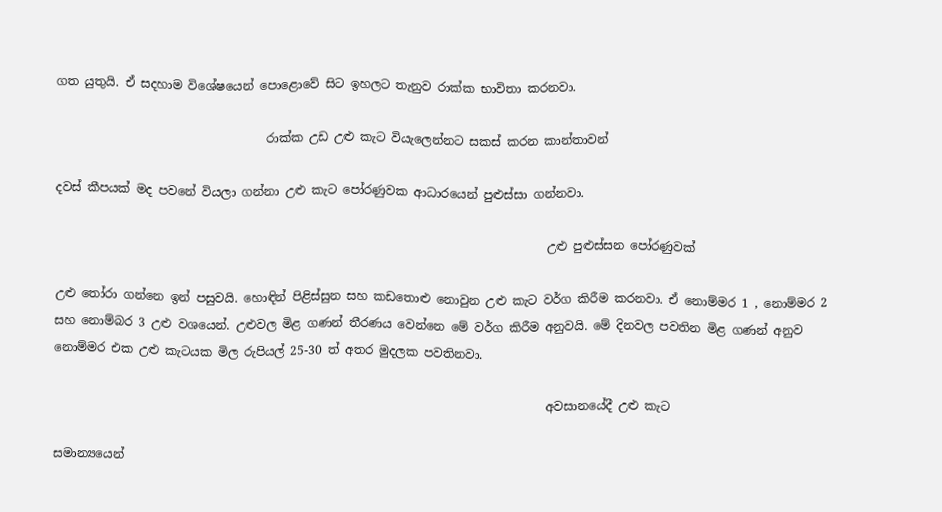ගත යුතුයි. ඒ සදහාම විශේෂයෙන් පොළොවේ සිට ඉහලට තැනුව රාක්ක භාවිතා කරනවා.

                                   රාක්ක උඩ උළු කැට වියැලෙන්නට සකස් කරන කාන්තාවන්

දවස් කීපයක් මද පවනේ වියලා ගන්නා උළු කැට පෝරණුවක ආධාරයෙන් පුළුස්සා ගන්නවා.

                                                                                  උළු පුළුස්සන පෝරණුවක්

උළු තෝරා ගන්නෙ ඉන් පසුවයි. හොඳින් පිළිස්සුන සහ කඩතොළු නොවුන උළු කැට වර්ග කිරීම කරනවා. ඒ නොම්මර 1 , නොම්මර 2 සහ නොම්බර 3 උළු වශයෙන්. උළුවල මිළ ගණන් තීරණය වෙන්නෙ මේ වර්ග කිරීම අනුවයි. මේ දිනවල පවතින මිළ ගණන් අනුව නොම්මර එක උළු කැටයක මිල රුපියල් 25-30 ත් අතර මුදලක පවතිනවා.

                                                                                  අවසානයේදී උළු කැට

සමාන්‍යයෙන්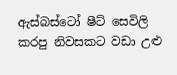ඇස්බස්ටෝ ෂීට් සෙවිලි කරපු නිවසකට වඩා උළු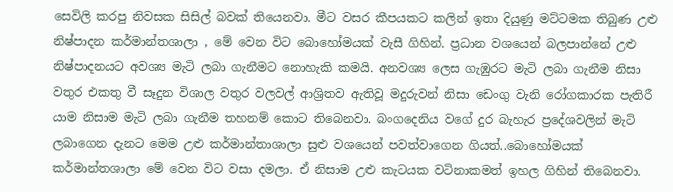සෙවිලි කරපු නිවසක සිසිල් බවක් තියෙනවා. මීට වසර කීපයකට කලින් ඉතා දියුණු මට්ටමක තිබුණ උළු නිෂ්පාදන කර්මාන්තශාලා , මේ වෙන විට බොහෝමයක් වැසී ගිහින්. ප්‍රධාන වශයෙන් බලපාන්නේ උළු නිෂ්පාදනයට අවශ්‍ය මැටි ලබා ගැනීමට නොහැකි කමයි. අනවශ්‍ය ලෙස ගැඹුරට මැටි ලබා ගැනීම නිසා වතුර එකතු වී සෑදුන විශාල වතුර වලවල් ආශ්‍රිතව ඇතිවූ මදුරුවන් නිසා ඩෙංගු වැනි රෝගකාරක පැතිරී යාම නිසාම මැටි ලබා ගැනීම තහනම් කොට තිබෙනවා. බංගදෙනිය වගේ දුර බැහැර ප්‍රදේශවලින් මැටි ලබාගෙන දැනට මෙම උළු කර්මාන්තාශාලා සුළු වශයෙන් පවත්වාගෙන ගියත්..බොහෝමයක් කර්මාන්තශාලා මේ වෙන විට වසා දමලා. ඒ නිසාම උළු කැටයක වටිනාකමත් ඉහල ගිහින් තිබෙනවා.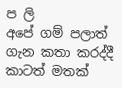ප ලි
අපේ ගම් පලාත් ගැන කතා කරද්දී කාටත් මතක්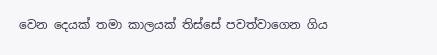වෙන දෙයක් තමා කාලයක් තිස්සේ පවත්වාගෙන ගිය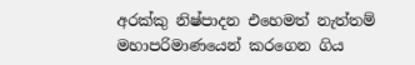අරක්කු නිෂ්පාදන එහෙමත් නැත්තම් මහාපරිමාණයෙන් කරගෙන ගිය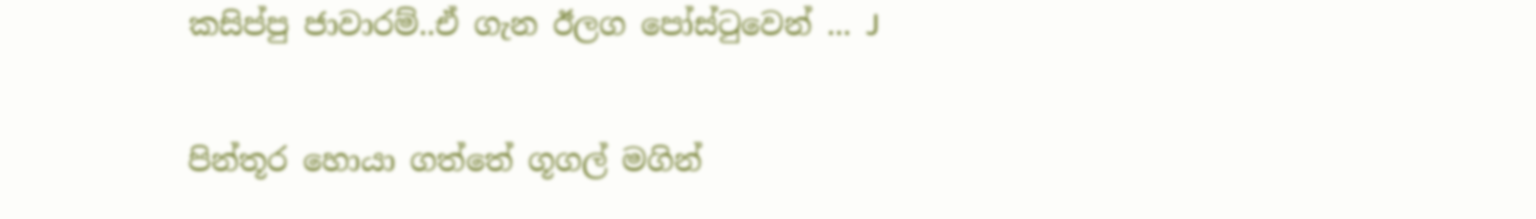කසිප්පු ජාවාරම්..ඒ ගැන ඊලග පෝස්ටුවෙන් ... J

පින්තූර හොයා ගත්තේ ගූගල් මගින්